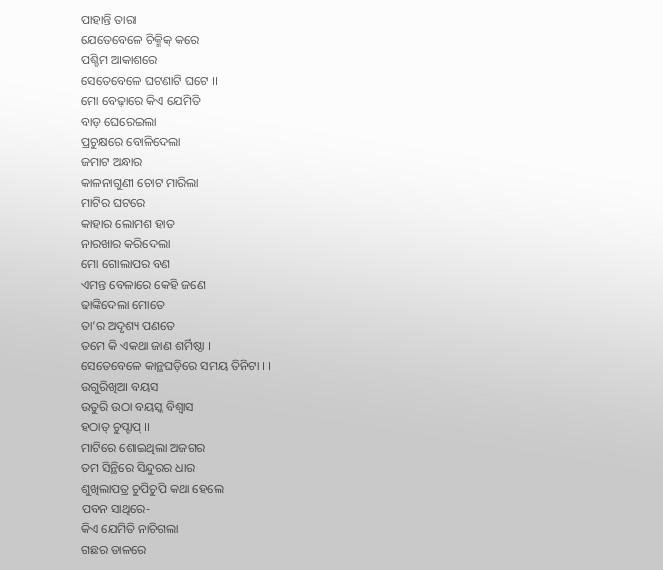ପାହାନ୍ତି ତାରା
ଯେତେବେଳେ ଚିକ୍ମିକ୍ କରେ
ପଶ୍ଚିମ ଆକାଶରେ
ସେତେବେଳେ ଘଟଣାଟି ଘଟେ ।।
ମୋ ବେଢ଼ାରେ କିଏ ଯେମିତି
ବାଡ଼ ଘେରେଇଲା
ପ୍ରଚୁକ୍ଷରେ ବୋଳିଦେଲା
ଜମାଟ ଅନ୍ଧାର
କାଳନାଗୁଣୀ ଚୋଟ ମାରିଲା
ମାଟିର ଘଟରେ
କାହାର ଲୋମଶ ହାତ
ନାରଖାର କରିଦେଲା
ମୋ ଗୋଲାପର ବଣ
ଏମନ୍ତ ବେଳାରେ କେହି ଜଣେ
ଢାଙ୍କିଦେଲା ମୋତେ
ତା’ର ଅଦୃଶ୍ୟ ପଣତେ
ତମେ କି ଏକଥା ଜାଣ ଶର୍ମିଷ୍ଠା ।
ସେତେବେଳେ କାନ୍ଥଘଡ଼ିରେ ସମୟ ତିନିଟା । ।
ଉଗୁରିଖିଆ ବୟସ
ଉତୁରି ଉଠା ବୟସ୍କ ବିଶ୍ୱାସ
ହଠାତ୍ ଚୁପ୍ଚାପ୍ ।।
ମାଟିରେ ଶୋଇଥିଲା ଅଜଗର
ତମ ସିନ୍ଥିରେ ସିନ୍ଦୁରର ଧାର
ଶୁଖିଲାପତ୍ର ଚୁପିଚୁପି କଥା ହେଲେ
ପବନ ସାଥିରେ-
କିଏ ଯେମିତି ନାଚିଗଲା
ଗଛର ଡାଳରେ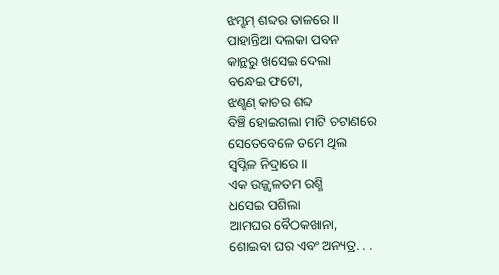ଝମ୍ଝମ୍ ଶବ୍ଦର ତାଳରେ ।।
ପାହାନ୍ତିଆ ଦଲକା ପବନ
କାନ୍ଥରୁ ଖସେଇ ଦେଲା
ବନ୍ଧେଇ ଫଟୋ,
ଝଣ୍ଝଣ୍ କାଚର ଶବ୍ଦ
ବିଞ୍ଚି ହୋଇଗଲା ମାଟି ଚଟାଣରେ
ସେତେବେଳେ ତମେ ଥିଲ
ସ୍ୱପ୍ନିଳ ନିଦ୍ରାରେ ।।
ଏକ ଉଜ୍ଜ୍ୱଳତମ ରଶ୍ମି
ଧସେଇ ପଶିଲା
ଆମଘର ବୈଠକଖାନା,
ଶୋଇବା ଘର ଏବଂ ଅନ୍ୟତ୍ର. . .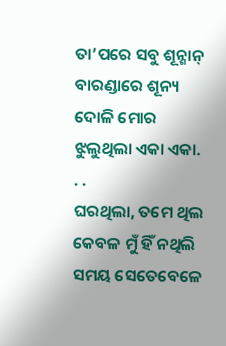ତା’ପରେ ସବୁ ଶୂନ୍ଶାନ୍
ବାରଣ୍ଡାରେ ଶୂନ୍ୟ ଦୋଳି ମୋର
ଝୁଲୁଥିଲା ଏକା ଏକା. . .
ଘରଥିଲା, ତମେ ଥିଲ
କେବଳ ମୁଁ ହିଁ ନଥିଲି
ସମୟ ସେତେବେଳେ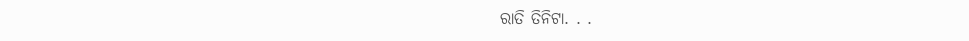ରାତି ତିନିଟା. . .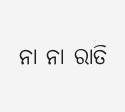ନା ନା ରାତି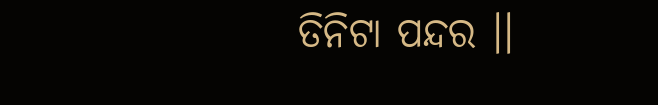ତିନିଟା ପନ୍ଦର ।।